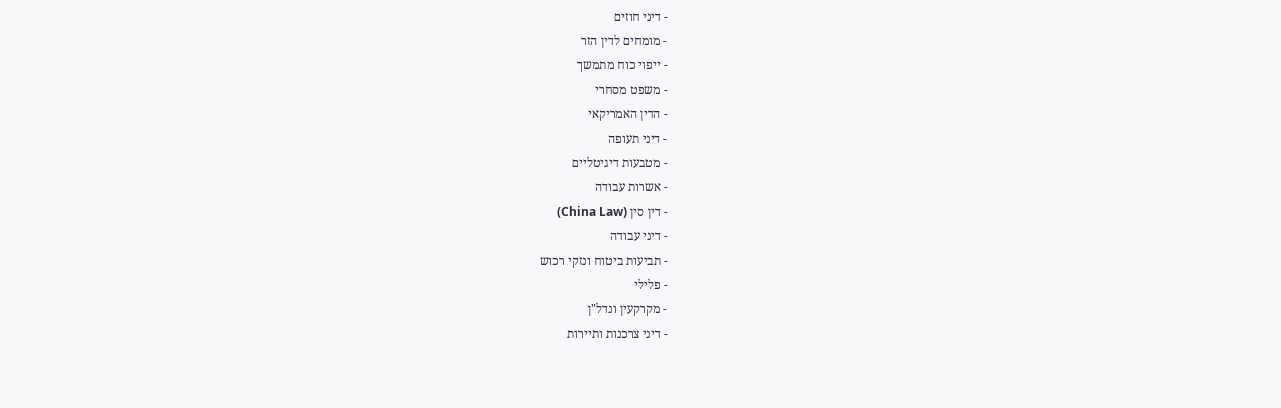- דיני חוזים
- מומחים לדין הזר
- ייפוי כוח מתמשך
- משפט מסחרי
- הדין האמריקאי
- דיני תעופה
- מטבעות דיגיטליים
- אשרות עבודה
- דין סין (China Law)
- דיני עבודה
- תביעות ביטוח ונזקי רכוש
- פלילי
- מקרקעין ונדל"ן
- דיני צרכנות ותיירות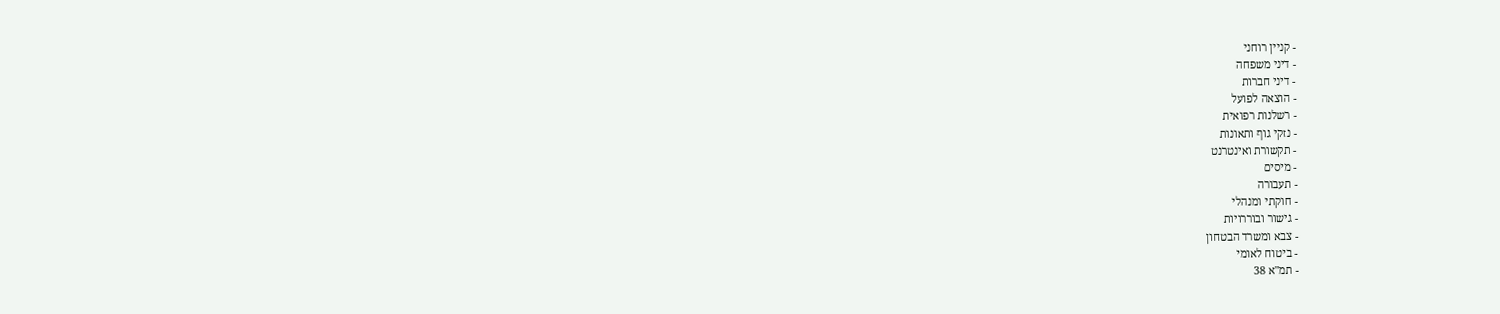- קניין רוחני
- דיני משפחה
- דיני חברות
- הוצאה לפועל
- רשלנות רפואית
- נזקי גוף ותאונות
- תקשורת ואינטרנט
- מיסים
- תעבורה
- חוקתי ומנהלי
- גישור ובוררויות
- צבא ומשרד הבטחון
- ביטוח לאומי
- תמ"א 38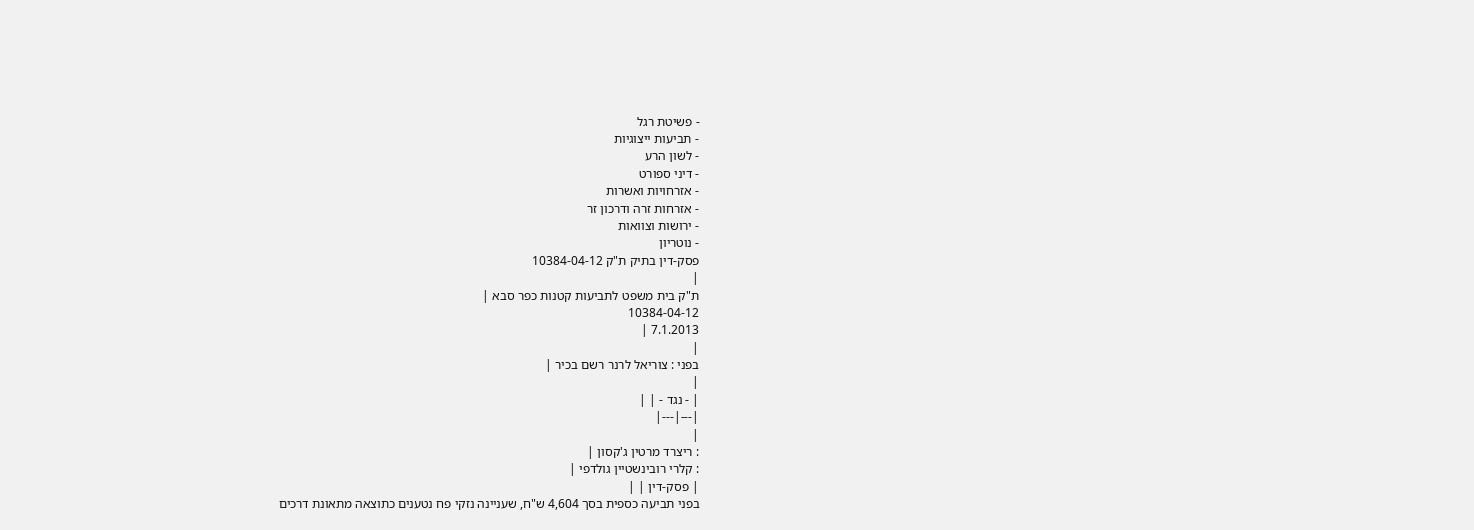- פשיטת רגל
- תביעות ייצוגיות
- לשון הרע
- דיני ספורט
- אזרחויות ואשרות
- אזרחות זרה ודרכון זר
- ירושות וצוואות
- נוטריון
פסק-דין בתיק ת"ק 10384-04-12
|
ת"ק בית משפט לתביעות קטנות כפר סבא |
10384-04-12
7.1.2013 |
|
בפני : צוריאל לרנר רשם בכיר |
|
| - נגד - | |
|---|---|
|
: ריצרד מרטין ג'קסון |
: קלרי רובינשטיין גולדפי |
| פסק-דין | |
בפני תביעה כספית בסך 4,604 ש"ח, שעניינה נזקי פח נטענים כתוצאה מתאונת דרכים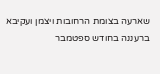שארעה בצומת הרחובות ויצמן ועקיבא ברעננה בחודש ספטמבר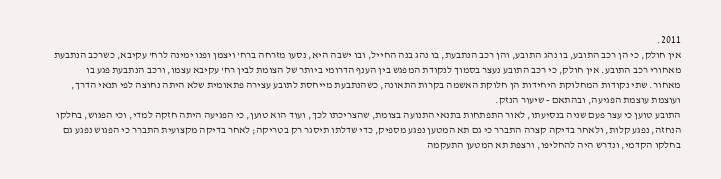2011.
אין חולק, כי הן רכב התובע, בו נהג התובע, והן רכב הנתבעת, בו נהג בנה החייל, ובו ישבה היא, נסעו מזרחה ברח' ויצמן ופנו ימינה לרח' עקיבא, כשרכב הנתבעת מאחורי רכב התובע. אין חולק, כי רכב התובע נעצר בסמוך לנקודת המפגש בין הענף הדרומי ביותר של הצומת לבין רח' עקיבא עצמו, ורכב הנתבעת פגע בו מאחור. שתי נקודות המחלוקת היחידות הן חלוקת האשמה בקרות התאונה, כשהנתבעת מייחסת לתובע עצירה פתאומית שלא היתה נחוצה לפי תנאי הדרך, ועוצמת עוצמת הפגיעה, ובהתאם - שיעור הנזק.
התובע טוען כי עצר פעם שניה בנסיעתו, לאור התפתחות בתנאי התנועה בצומת, שהצריכתו לכך, ועוד הוא טוען, כי הפגיעה היתה חזקה למדי, וכי הפגוש, בחלקו הנחזה, נפגע קלות, ולאחר בדיקה קצרה התברר כי גם תא המטען נפגע מספיק, כדי שדלתו תיסגר רק בטריקה; לאחר בדיקה מקצועית התברר כי הפגוש נפגע גם בחלקו הקדמי, ונדרש היה להחליפו, ורצפת תא המטען התעקמה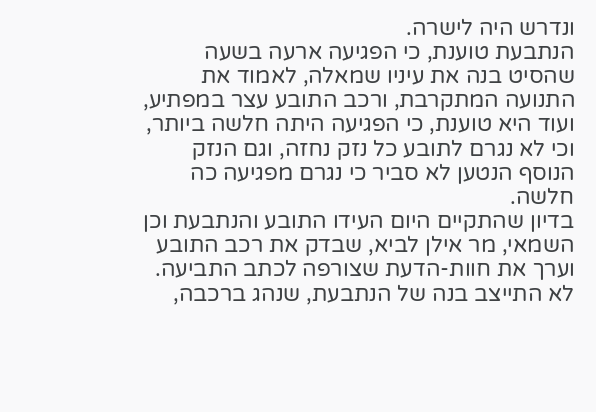ונדרש היה לישרה.
הנתבעת טוענת, כי הפגיעה ארעה בשעה שהסיט בנה את עיניו שמאלה, לאמוד את התנועה המתקרבת, ורכב התובע עצר במפתיע, ועוד היא טוענת, כי הפגיעה היתה חלשה ביותר, וכי לא נגרם לתובע כל נזק נחזה, וגם הנזק הנוסף הנטען לא סביר כי נגרם מפגיעה כה חלשה.
בדיון שהתקיים היום העידו התובע והנתבעת וכן השמאי, מר אילן לביא, שבדק את רכב התובע וערך את חוות-הדעת שצורפה לכתב התביעה. לא התייצב בנה של הנתבעת, שנהג ברכבה,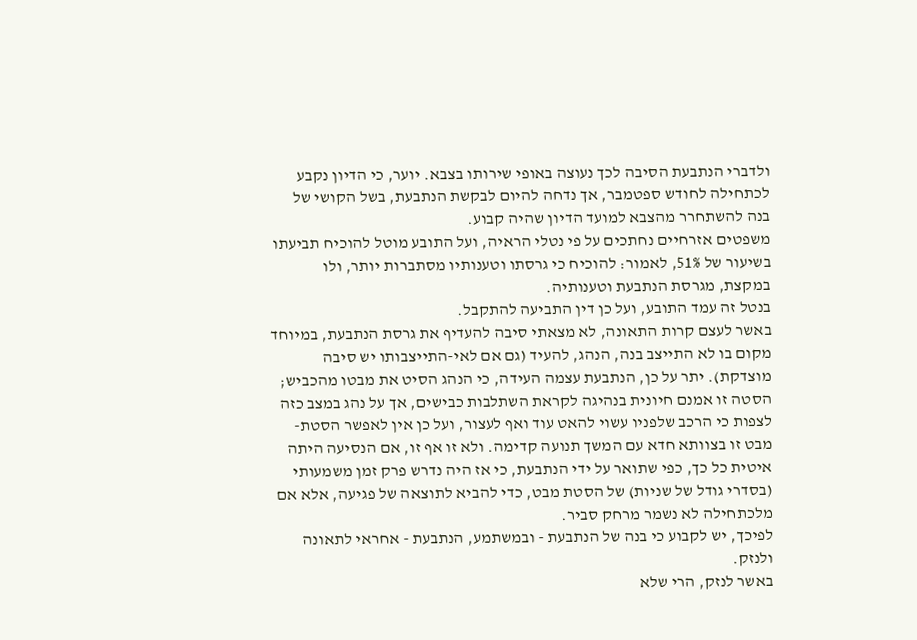ולדברי הנתבעת הסיבה לכך נעוצה באופי שירותו בצבא. יוער, כי הדיון נקבע לכתחילה לחודש ספטמבר, אך נדחה להיום לבקשת הנתבעת, בשל הקושי של בנה להשתחרר מהצבא למועד הדיון שהיה קבוע.
משפטים אזרחיים נחתכים על פי נטלי הראיה, ועל התובע מוטל להוכיח תביעתו בשיעור של 51%, לאמור: להוכיח כי גרסתו וטענותיו מסתברות יותר, ולו במקצת, מגרסת הנתבעת וטענותיה.
בנטל זה עמד התובע, ועל כן דין התביעה להתקבל.
באשר לעצם קרות התאונה, לא מצאתי סיבה להעדיף את גרסת הנתבעת, במיוחד מקום בו לא התייצב בנה, הנהג, להעיד (גם אם לאי-התייצבותו יש סיבה מוצדקת). יתר על כן, הנתבעת עצמה העידה, כי הנהג הסיט את מבטו מהכביש; הסטה זו אמנם חיונית בנהיגה לקראת השתלבות כבישים, אך על נהג במצב כזה לצפות כי הרכב שלפניו עשוי להאט עוד ואף לעצור, ועל כן אין לאפשר הסטת-מבט זו בצוותא חדא עם המשך תנועה קדימה. ולא זו אף זו, אם הנסיעה היתה איטית כל כך, כפי שתואר על ידי הנתבעת, כי אז היה נדרש פרק זמן משמעותי (בסדרי גודל של שניות) של הסטת מבט, כדי להביא לתוצאה של פגיעה, אלא אם מלכתחילה לא נשמר מרחק סביר.
לפיכך, יש לקבוע כי בנה של הנתבעת - ובמשתמע, הנתבעת - אחראי לתאונה ולנזק.
באשר לנזק, הרי שלא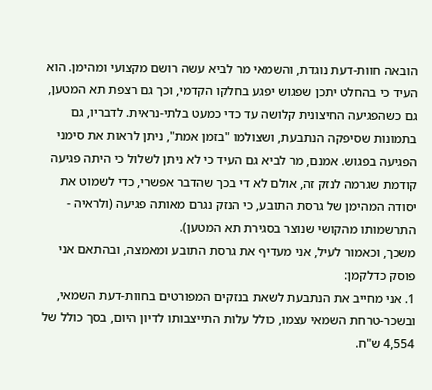הובאה חוות-דעת נוגדת, והשמאי מר לביא עשה רושם מקצועי ומהימן. הוא העיד כי בהחלט יתכן שפגוש יפגע בחלקו הקדמי, וכך גם רצפת תא המטען, גם כשהפגיעה החיצונית קלושה עד כדי כמעט בלתי-נראית. לדבריו, גם בתמונות שסיפקה הנתבעת, ושצולמו "בזמן אמת", ניתן לראות את סימני הפגיעה בפגוש. אמנם, מר לביא גם העיד כי לא ניתן לשלול כי היתה פגיעה קודמת שגרמה לנזק זה, אולם לא די בכך שהדבר אפשרי, כדי לשמוט את יסודה המהימן של גרסת התובע, כי הנזק נגרם מאותה פגיעה (ולראיה - התרשמותו מהקושי שנוצר בסגירת תא המטען).
משכך, וכאמור לעיל, אני מעדיף את גרסת התובע ומאמצה, ובהתאם אני פוסק כדלקמן:
1. אני מחייב את הנתבעת לשאת בנזקים המפורטים בחוות-דעת השמאי, ובשכר-טרחת השמאי עצמו, כולל עלות התייצבותו לדיון היום, בסך כולל של 4,554 ש"ח.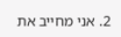2. אני מחייב את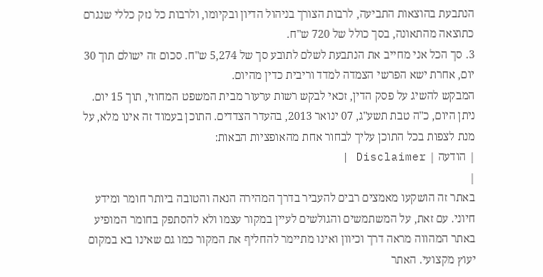הנתבעת בהוצאות התביעה, לרבות הצורך בניהול הדיון ובקיומו, ולרבות כל נזק כללי שנגרם כתוצאה מהתאונה, בסך כולל של 720 ש"ח.
3. סך הכל אני מחייב את הנתבעת לשלם לתובע סך של 5,274 ש"ח. סכום זה ישולם תוך 30 יום, אחרת ישא הפרשי הצמדה למדד וריבית כדין מהיום.
המבקש להשיג על פסק הדין, זכאי לבקש רשות ערעור מבית המשפט המחוזי, תוך 15 יום.
ניתן היום, כ"ה טבת תשע"ג, 07 ינואר 2013, בהעדר הצדדים. התוכן בעמוד זה אינו מלא, על מנת לצפות בכל התוכן עליך לבחור אחת מהאופציות הבאות:
| הודעה | Disclaimer |
|
באתר זה הושקעו מאמצים רבים להעביר בדרך המהירה הנאה והטובה ביותר חומר ומידע חיוני. עם זאת, על המשתמשים והגולשים לעיין במקור עצמו ולא להסתפק בחומר המופיע באתר המהווה מראה דרך וכיוון ואינו מתיימר להחליף את המקור כמו גם שאינו בא במקום יעוץ מקצועי. האתר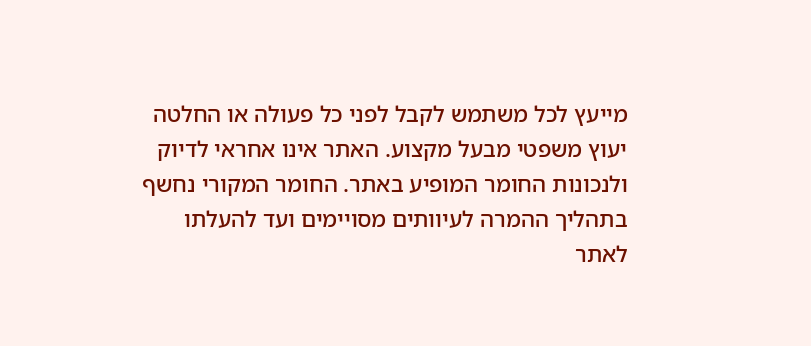מייעץ לכל משתמש לקבל לפני כל פעולה או החלטה יעוץ משפטי מבעל מקצוע. האתר אינו אחראי לדיוק ולנכונות החומר המופיע באתר. החומר המקורי נחשף בתהליך ההמרה לעיוותים מסויימים ועד להעלתו לאתר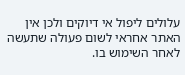עלולים ליפול אי דיוקים ולכן אין האתר אחראי לשום פעולה שתעשה לאחר השימוש בו.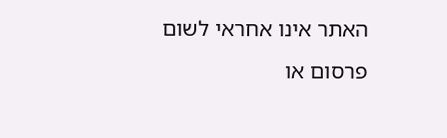האתר אינו אחראי לשום פרסום או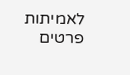לאמיתות פרטים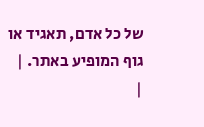של כל אדם, תאגיד או גוף המופיע באתר. |
|